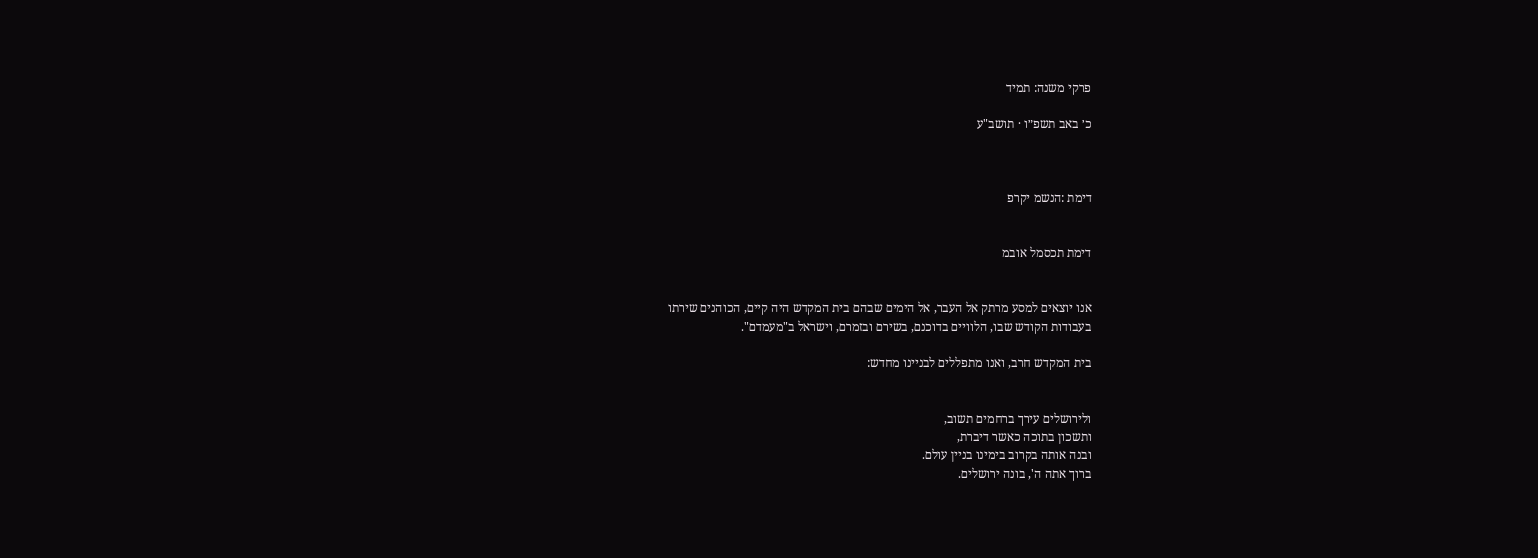פרקי משנה: תמיד

כ׳ באב תשפ״ו · תושב"ע



דימת :הנשמ יקרפ


דימת תכסמל אובמ


אנו יוצאים למסע מרתק אל העבר, אל הימים שבהם בית המקדש היה קיים, הכוהנים שירתו
בעבודות הקודש שבו, הלוויים בדוכנם, בשירם ובזמרם, וישראל ב"מעמדם".

בית המקדש חרב, ואנו מתפללים לבניינו מחדש:


ולירושלים עירך ברחמים תשוב,
ותשכון בתוכה כאשר דיברת,
ובנה אותה בקרוב בימינו בניין עולם.
ברוך אתה ה', בונה ירושלים.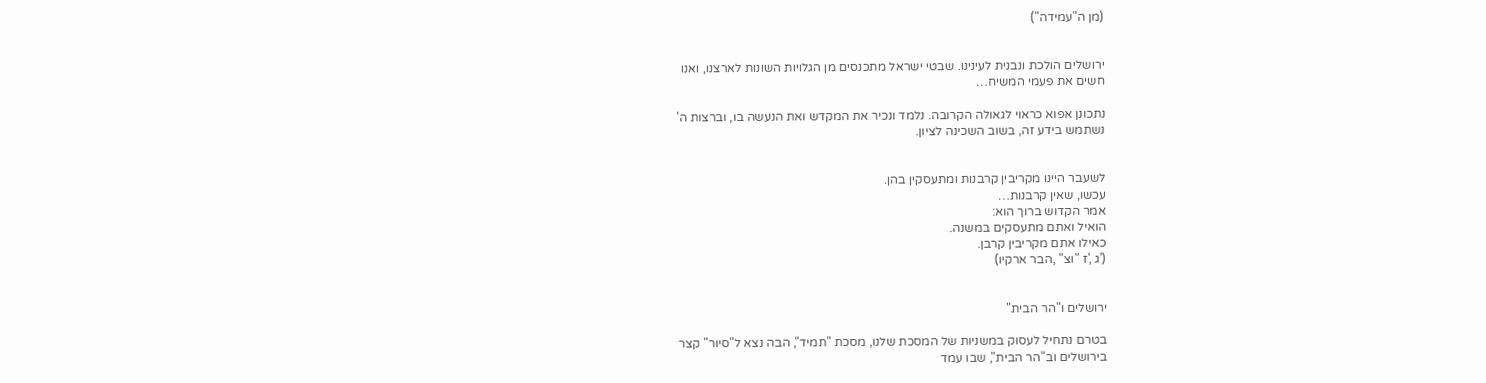(מן ה"עמידה")


ירושלים הולכת ונבנית לעינינו. שבטי ישראל מתכנסים מן הגלויות השונות לארצנו, ואנו
חשים את פעמי המשיח…

נתכונן אפוא כראוי לגאולה הקרובה. נלמד ונכיר את המקדש ואת הנעשה בו, וברצות ה'
נשתמש בידע זה, בשוב השכינה לציון.


לשעבר היינו מקריבין קרבנות ומתעסקין בהן.
עכשו, שאין קרבנות…
אמר הקדוש ברוך הוא:
הואיל ואתם מתעסקים במשנה.
כאילו אתם מקריבין קרבן.
('ג ,'ז "וצ" ,הבר ארקיו)


ירושלים ו"הר הבית"

בטרם נתחיל לעסוק במשניות של המסכת שלנו, מסכת "תמיד", הבה נצא ל"סיור" קצר
בירושלים וב"הר הבית", שבו עמד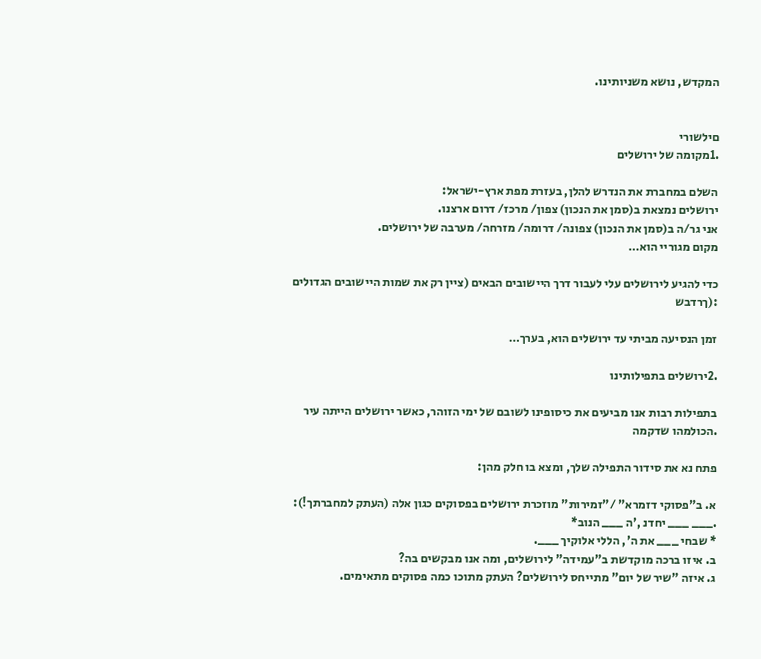המקדש, נושא משניותינו.


םילשורי
.1מקומה של ירושלים

השלם במחברת את הנדרש להלן, בעזרת מפת ארץ-ישראל:
ירושלים נמצאת ב(סמן את הנכון) צפון/ מרכז/ דרום ארצנו.
אני גר/ה ב(סמן את הנכון) צפונה/ דרומה/ מזרחה/ מערבה של ירושלים.
מקום מגוריי הוא…

כדי להגיע לירושלים עלי לעבור דרך היישובים הבאים (ציין רק את שמות היישובים הגדולים
:(ךרדבש

זמן הנסיעה מביתי עד ירושלים הוא, בערך…

.2ירושלים בתפילותינו

בתפילות רבות אנו מביעים את כיסופינו לשובם של ימי הזוהר, כאשר ירושלים הייתה עיר
.הכולמהו שדקמה

פתח נא את סידור התפילה שלך, ומצא בו חלק מהן:

א. ב"פסוקי דזמרא" /"זמירות" מוזכרת ירושלים בפסוקים כגון אלה (העתק למחברתך!):
.___ ___ יחדנ ,'ה ___ הנוב*
* שבחי ___ את ה', הללי אלוקיך ___.
ב. איזו ברכה מוקדשת ב"עמידה" לירושלים, ומה אנו מבקשים בה?
ג. איזה "שיר של יום" מתייחס לירושלים? העתק מתוכו כמה פסוקים מתאימים.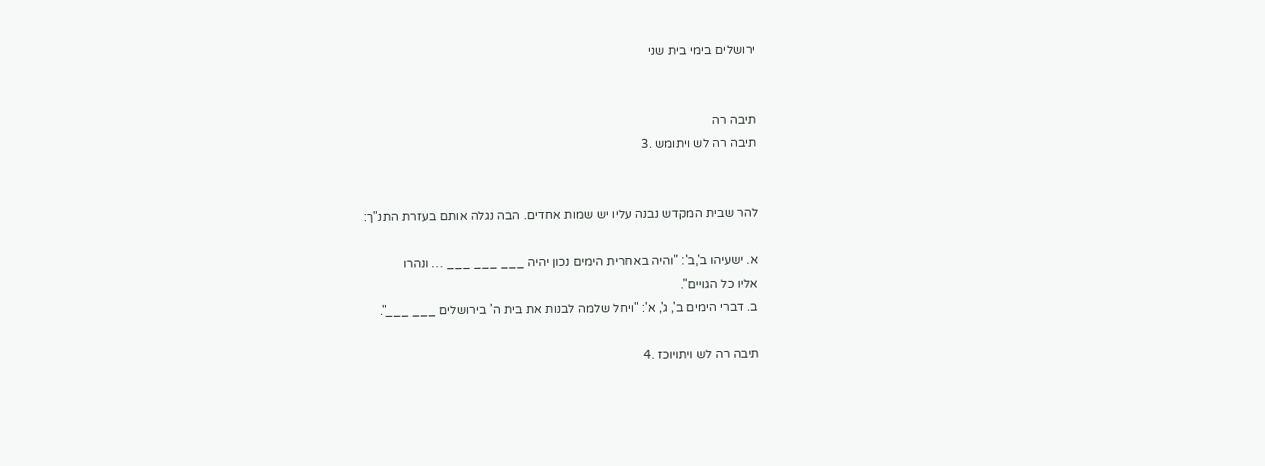ירושלים בימי בית שני


תיבה רה
תיבה רה לש ויתומש .3


להר שבית המקדש נבנה עליו יש שמות אחדים. הבה נגלה אותם בעזרת התנ"ך:

א. ישעיהו ב',ב': "והיה באחרית הימים נכון יהיה ___ ___ ___ … ונהרו
אליו כל הגויים".
ב. דברי הימים ב', ג', א': "ויחל שלמה לבנות את בית ה' בירושלים ___ ___".

תיבה רה לש ויתויוכז .4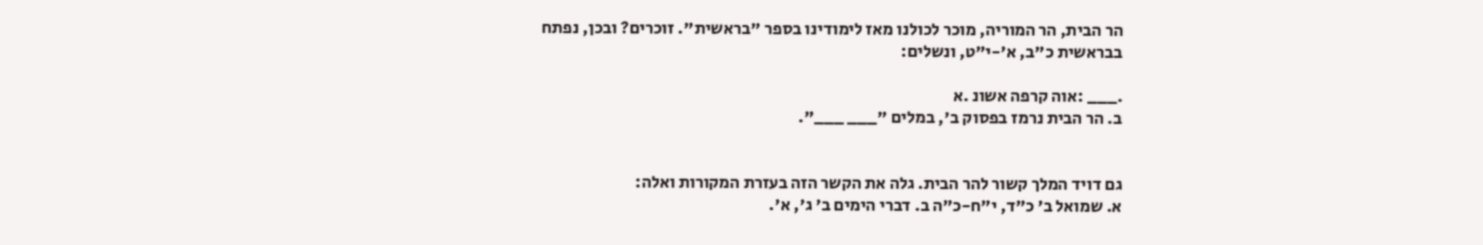הר הבית, הר המוריה, מוכר לכולנו מאז לימודינו בספר "בראשית". זוכרים? ובכן, נפתח
בבראשית כ"ב, א'-י"ט, ונשלים:

.___ :אוה קרפה אשונ .א
ב. הר הבית נרמז בפסוק ב', במלים "___ ___".


גם דויד המלך קשור להר הבית. גלה את הקשר הזה בעזרת המקורות ואלה:
א. שמואל ב' כ"ד, י"ח-כ"ה ב. דברי הימים ב' ג', א'.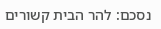נסכם: להר הבית קשורים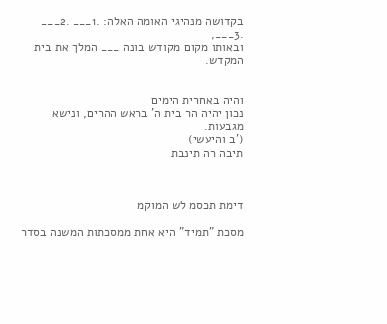בקדושה מנהיגי האומה האלה: .1___ .2___ .3___,
ובאותו מקום מקודש בונה ___ המלך את בית המקדש.


והיה באחרית הימים
נכון יהיה הר בית ה' בראש ההרים, ונישא מגבעות.
('ב והיעשי)
תיבה רה תינבת



דימת תכסמ לש המוקמ

מסכת "תמיד" היא אחת ממסכתות המשנה בסדר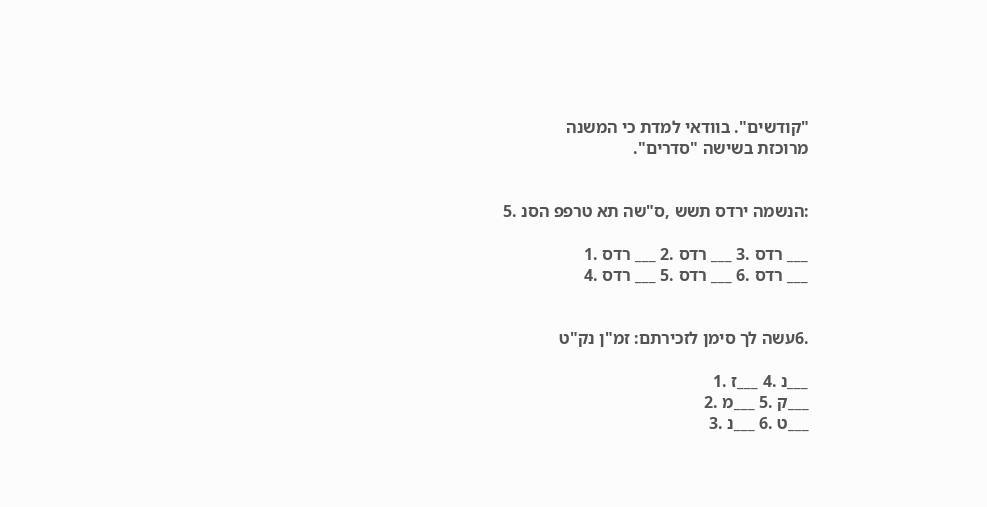"קודשים". בוודאי למדת כי המשנה
מרוכזת בשישה "סדרים".


:הנשמה ירדס תשש ,ס"שה תא טרפפ הסנ .5

___ רדס .3 ___ רדס .2 ___ רדס .1
___ רדס .6 ___ רדס .5 ___ רדס .4


.6עשה לך סימן לזכירתם: זמ"ן נק"ט

___נ .4 ___ז .1
___ק .5 ___מ .2
___ט .6 ___נ .3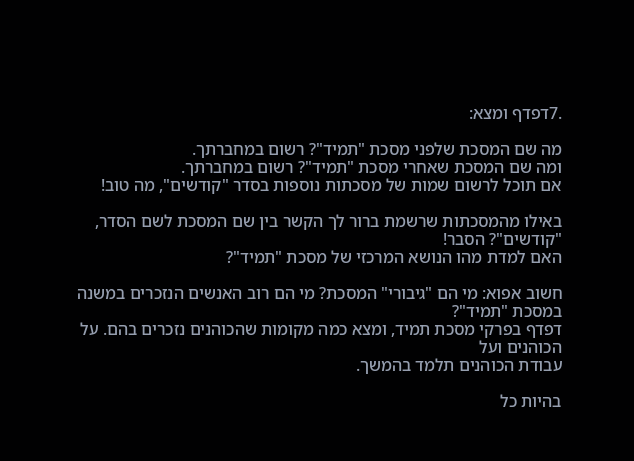.7דפדף ומצא:

מה שם המסכת שלפני מסכת "תמיד"? רשום במחברתך.
ומה שם המסכת שאחרי מסכת "תמיד"? רשום במחברתך.
אם תוכל לרשום שמות של מסכתות נוספות בסדר "קודשים", מה טוב!

באילו מהמסכתות שרשמת ברור לך הקשר בין שם המסכת לשם הסדר, "קודשים"? הסבר!
האם למדת מהו הנושא המרכזי של מסכת "תמיד"?

חשוב אפוא: מי הם "גיבורי" המסכת? מי הם רוב האנשים הנזכרים במשנה במסכת "תמיד"?
דפדף בפרקי מסכת תמיד, ומצא כמה מקומות שהכוהנים נזכרים בהם. על הכוהנים ועל
עבודת הכוהנים תלמד בהמשך.

בהיות כל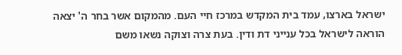ישראל בארצו, עמד בית המקדש במרכז חיי העם. מהמקום אשר בחר ה' יצאה
הוראה לישראל בכל ענייני דת ודין. בעת צרה וצוקה נשאו משם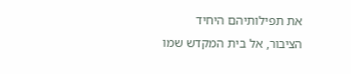את תפילותיהם היחיד
הציבור, אל בית המקדש שמו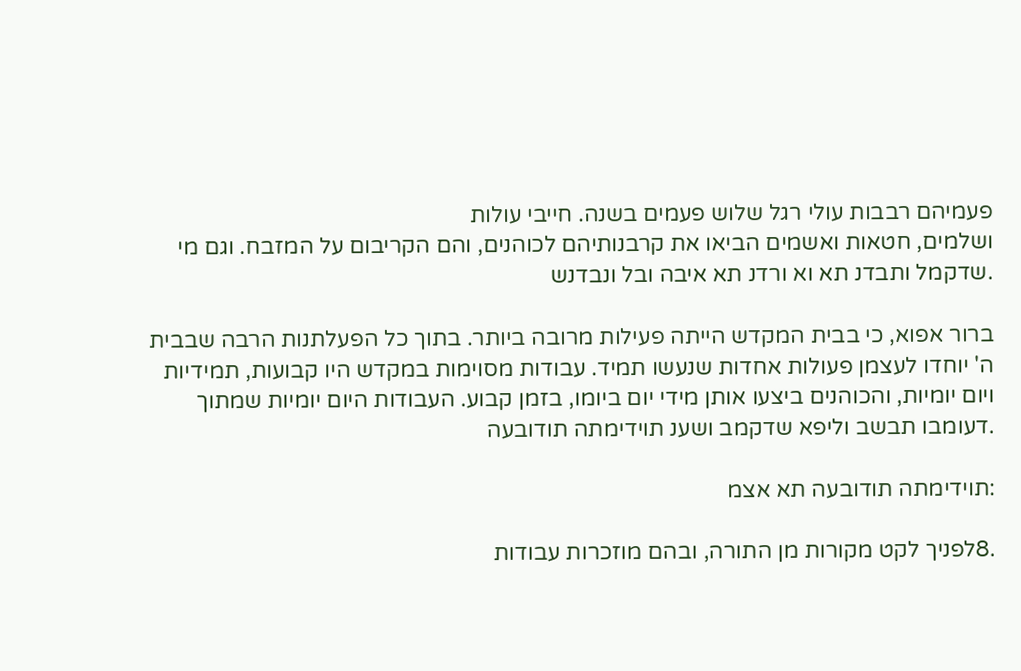פעמיהם רבבות עולי רגל שלוש פעמים בשנה. חייבי עולות
ושלמים, חטאות ואשמים הביאו את קרבנותיהם לכוהנים, והם הקריבום על המזבח. וגם מי
.שדקמל ותבדנ תא וא ורדנ תא איבה ובל ונבדנש

ברור אפוא, כי בבית המקדש הייתה פעילות מרובה ביותר. בתוך כל הפעלתנות הרבה שבבית
ה' יוחדו לעצמן פעולות אחדות שנעשו תמיד. עבודות מסוימות במקדש היו קבועות, תמידיות
ויום יומיות, והכוהנים ביצעו אותן מידי יום ביומו, בזמן קבוע. העבודות היום יומיות שמתוך
.דעומבו תבשב וליפא שדקמב ושענ תוידימתה תודובעה

:תוידימתה תודובעה תא אצמ

.8לפניך לקט מקורות מן התורה, ובהם מוזכרות עבודות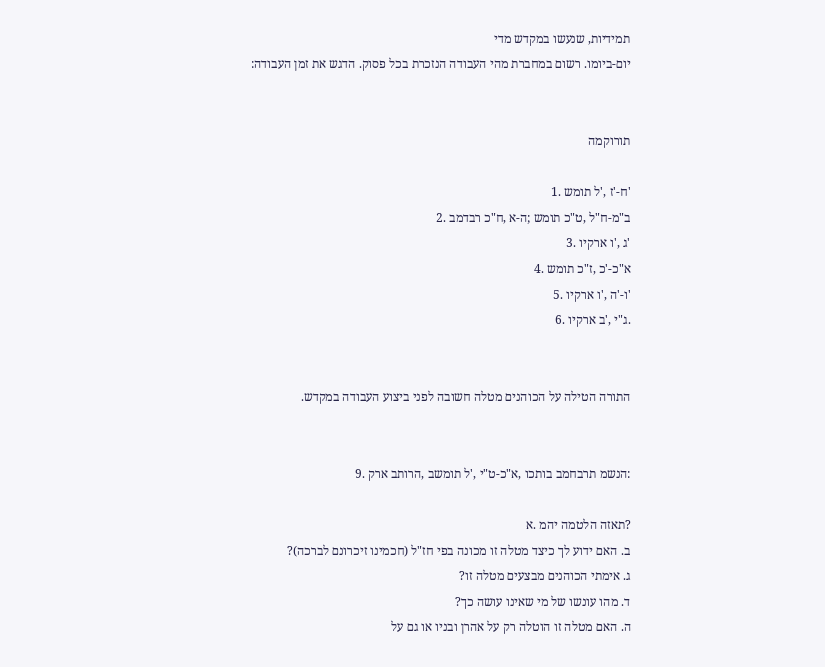תמידיות, שנעשו במקדש מדי
יום-ביומו. רשום במחברת מהי העבודה הנזכרת בכל פסוק. הדגש את זמן העבודה:


תורוקמה

'ח-'ז ,'ל תומש .1
ב"מ-ח"ל ,ט"כ תומש ;ה-א ,ח"כ רבדמב .2
'ג ,'ו ארקיו .3
א"כ-'כ ,ז"כ תומש .4
'ו-'ה ,'ו ארקיו .5
.ג"י ,'ב ארקיו .6


התורה הטילה על הכוהנים מטלה חשובה לפני ביצוע העבודה במקדש.


:הנשמ תרבחמב בותכו ,א"כ-ט"י ,'ל תומשב ,הרותב ארק .9

?תאזה הלטמה יהמ .א
ב. האם ידוע לך כיצד מטלה זו מכונה בפי חז"ל (חכמינו זיכרונם לברכה)?
ג. אימתי הכוהנים מבצעים מטלה זו?
ד. מהו עונשו של מי שאינו עושה כך?
ה. האם מטלה זו הוטלה רק על אהרן ובניו או גם על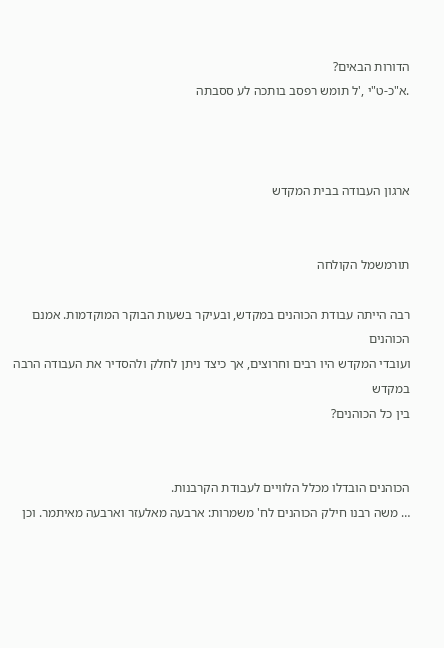הדורות הבאים?
.א"כ-ט"י ,'ל תומש רפסב בותכה לע ססבתה



ארגון העבודה בבית המקדש


תורמשמל הקולחה

רבה הייתה עבודת הכוהנים במקדש, ובעיקר בשעות הבוקר המוקדמות. אמנם הכוהנים
ועובדי המקדש היו רבים וחרוצים, אך כיצד ניתן לחלק ולהסדיר את העבודה הרבה במקדש
בין כל הכוהנים?


הכוהנים הובדלו מכלל הלוויים לעבודת הקרבנות.
… משה רבנו חילק הכוהנים לח' משמרות: ארבעה מאלעזר וארבעה מאיתמר. וכן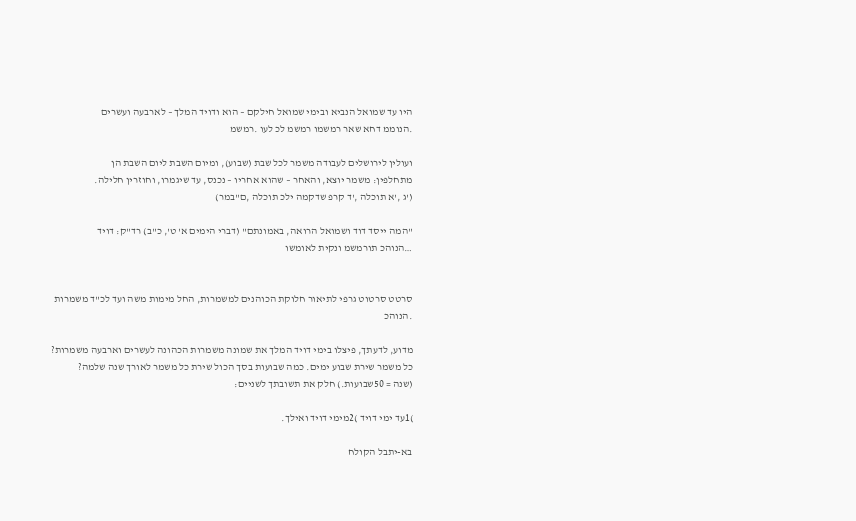היו עד שמואל הנביא ובימי שמואל חילקם – הוא ודויד המלך – לארבעה ועשרים
.הנוממ דחא שאר רמשמו רמשמ לכ לעו .רמשמ

ועולין לירושלים לעבודה משמר לכל שבת (שבוע), ומיום השבת ליום השבת הן
מתחלפין: משמר יוצא, והאחר – שהוא אחריו – נכנס, עד שיגמרו, וחוזרין חלילה.
('ג ,'א תוכלה ,'ד קרפ שדקמה ילכ תוכלה ,ם"במר)

"המה ייסד דוד ושמואל הרואה, באמונתם" (דברי הימים א' ט', כ"ב) רד"ק: דויד
…הנוהכ תורמשמ ונקית לאומשו


סרטט סרטוט גרפי לתיאור חלוקת הכוהנים למשמרות, החל מימות משה ועד לכ"ד משמרות
.הנוהכ

מדוע, לדעתך, פיצלו בימי דויד המלך את שמונה משמרות הכהונה לעשרים וארבעה משמרות?
כל משמר שירת שבוע ימים. כמה שבועות בסך הכול שירת כל משמר לאורך שנה שלמה?
(שנה = 50שבועות.) חלק את תשובתך לשניים:

)1עד ימי דויד )2מימי דויד ואילך.

בא-יתבל הקולח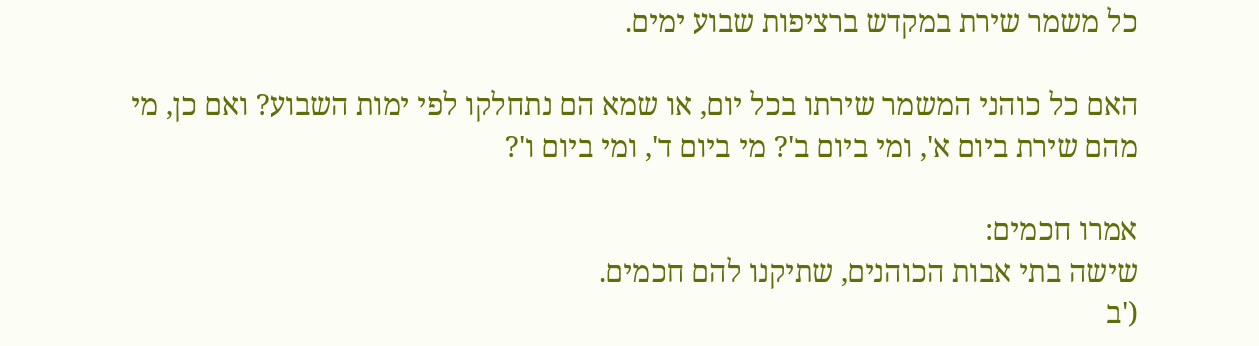כל משמר שירת במקדש ברציפות שבוע ימים.

האם כל כוהני המשמר שירתו בכל יום, או שמא הם נתחלקו לפי ימות השבוע? ואם כן, מי
מהם שירת ביום א', ומי ביום ב'? מי ביום ד', ומי ביום ו'?

אמרו חכמים:
שישה בתי אבות הכוהנים, שתיקנו להם חכמים.
('ב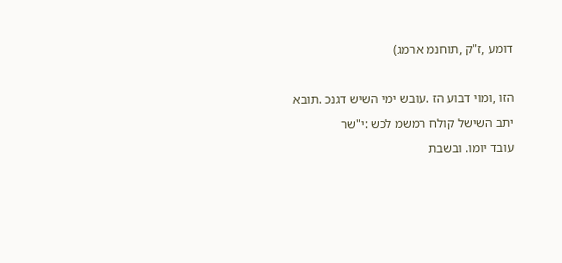דומע ,ז"ק ,תוחנמ ארמג)

הזו ,ומוי דבוע הז .עובש ימי השיש דגנכ .תובא יתב השישל קולח רמשמ לכש :י"שר
עובד יומו. ובשבת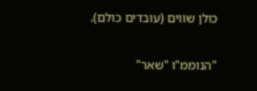כולן שווים (עובדים כולם).

"הנוממ"ו "שאר"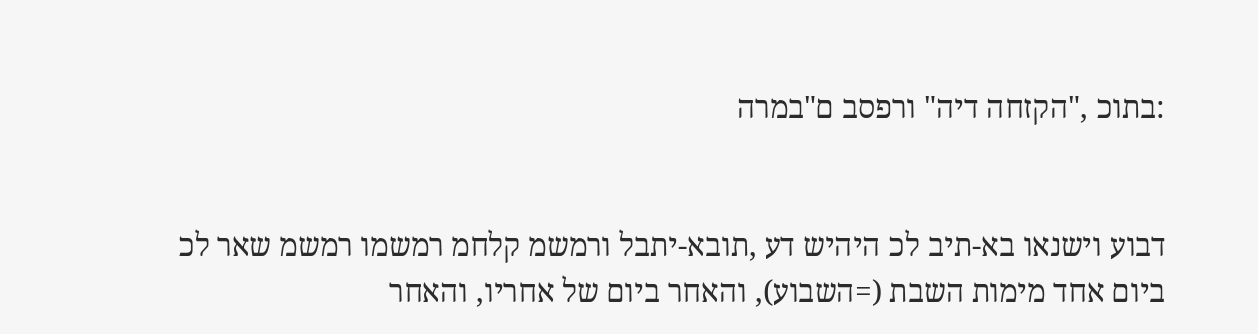:בתוכ ,"הקזחה דיה" ורפסב ם"במרה


דבוע וישנאו בא-תיב לכ היהיש דע ,תובא-יתבל ורמשמ קלחמ רמשמו רמשמ שאר לכ
ביום אחד מימות השבת (=השבוע), והאחר ביום של אחריו, והאחר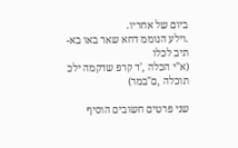ביום של אחריו.
.וילע הנוממ דחא שאר באו בא-תיב לכלו
(א"י הכלה ,'ד קרפ שדקמה ילכ תוכלה ,ם"במר)

שני פרטים חשובים הוסיף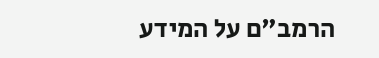הרמב"ם על המידע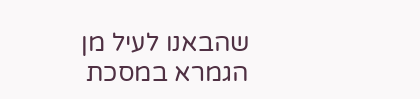שהבאנו לעיל מן הגמרא במסכת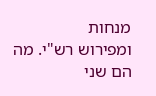מנחות
ומפירוש רש"י. מה הם שני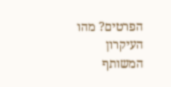הפרטים? מהו העיקרון המשותף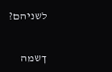לשניהם?


ךשמה